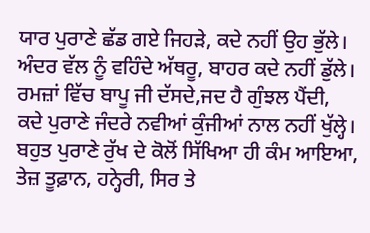ਯਾਰ ਪੁਰਾਣੇ ਛੱਡ ਗਏ ਜਿਹੜੇ, ਕਦੇ ਨਹੀਂ ਉਹ ਭੁੱਲੇ।
ਅੰਦਰ ਵੱਲ ਨੂੰ ਵਹਿੰਦੇ ਅੱਥਰੂ, ਬਾਹਰ ਕਦੇ ਨਹੀਂ ਡੁੱਲੇ।
ਰਮਜ਼ਾਂ ਵਿੱਚ ਬਾਪੂ ਜੀ ਦੱਸਦੇ,ਜਦ ਹੈ ਗੁੰਝਲ ਪੈਂਦੀ,
ਕਦੇ ਪੁਰਾਣੇ ਜੰਦਰੇ ਨਵੀਆਂ ਕੁੰਜੀਆਂ ਨਾਲ ਨਹੀਂ ਖੁੱਲ੍ਹੇ।
ਬਹੁਤ ਪੁਰਾਣੇ ਰੁੱਖ ਦੇ ਕੋਲੋਂ ਸਿੱਖਿਆ ਹੀ ਕੰਮ ਆਇਆ,
ਤੇਜ਼ ਤੂਫ਼ਾਨ, ਹਨ੍ਹੇਰੀ, ਸਿਰ ਤੇ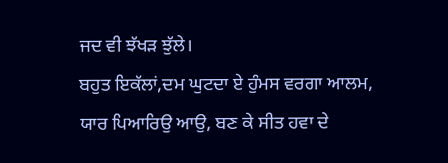ਜਦ ਵੀ ਝੱਖੜ ਝੁੱਲੇ।
ਬਹੁਤ ਇਕੱਲਾਂ,ਦਮ ਘੁਟਦਾ ਏ ਹੁੰਮਸ ਵਰਗਾ ਆਲਮ,
ਯਾਰ ਪਿਆਰਿਉ ਆਉ, ਬਣ ਕੇ ਸੀਤ ਹਵਾ ਦੇ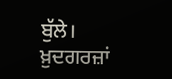ਬੁੱਲੇ।
ਖ਼ੁਦਗਰਜ਼ਾਂ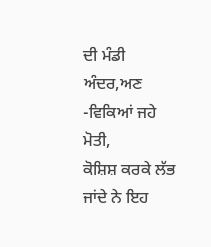ਦੀ ਮੰਡੀ ਅੰਦਰ,ਅਣ -ਵਿਕਿਆਂ ਜਹੇ ਮੋਤੀ,
ਕੋਸ਼ਿਸ਼ ਕਰਕੇ ਲੱਭ ਜਾਂਦੇ ਨੇ ਇਹ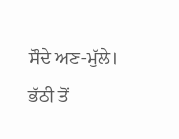ਸੌਦੇ ਅਣ-ਮੁੱਲੇ।
ਭੱਠੀ ਤੋਂ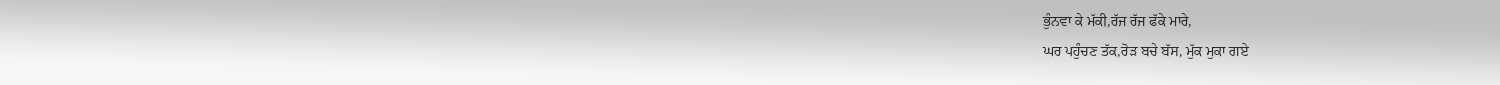ਭੁੰਨਵਾ ਕੇ ਮੱਕੀ,ਰੱਜ ਰੱਜ ਫੱਕੇ ਮਾਰੇ,
ਘਰ ਪਹੁੰਚਣ ਤੱਕ,ਰੋੜ ਬਚੇ ਬੱਸ, ਮੁੱਕ ਮੁਕਾ ਗਏ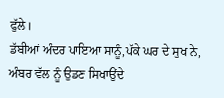ਫੁੱਲੇ।
ਡੱਬੀਆਂ ਅੰਦਰ ਪਾਇਆ ਸਾਨੂੰ,ਪੱਕੇ ਘਰ ਦੇ ਸੁਖ ਨੇ,
ਅੰਬਰ ਵੱਲ ਨੂੰ ਉਡਣ ਸਿਖਾਉਂਦੇ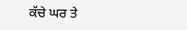ਕੱਚੇ ਘਰ ਤੇ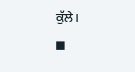ਕੁੱਲੇ।
◼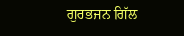ਗੁਰਭਜਨ ਗਿੱਲ